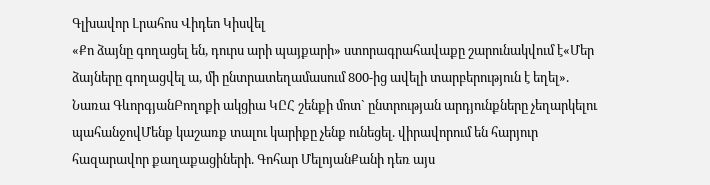Գլխավոր Լրահոս Վիդեո Կիսվել
«Քո ձայնը գողացել են, դուրս արի պայքարի» ստորագրահավաքը շարունակվում է«Մեր ձայները գողացվել ա, մի ընտրատեղամասում 800-ից ավելի տարբերություն է եղել». Նառա ԳևորգյանԲողոքի ակցիա ԿԸՀ շենքի մոտ` ընտրության արդյունքները չեղարկելու պահանջովՄենք կաշառք տալու կարիքը չենք ունեցել. վիրավորում են հարյուր հազարավոր քաղաքացիների. Գոհար ՄելոյանՔանի դեռ այս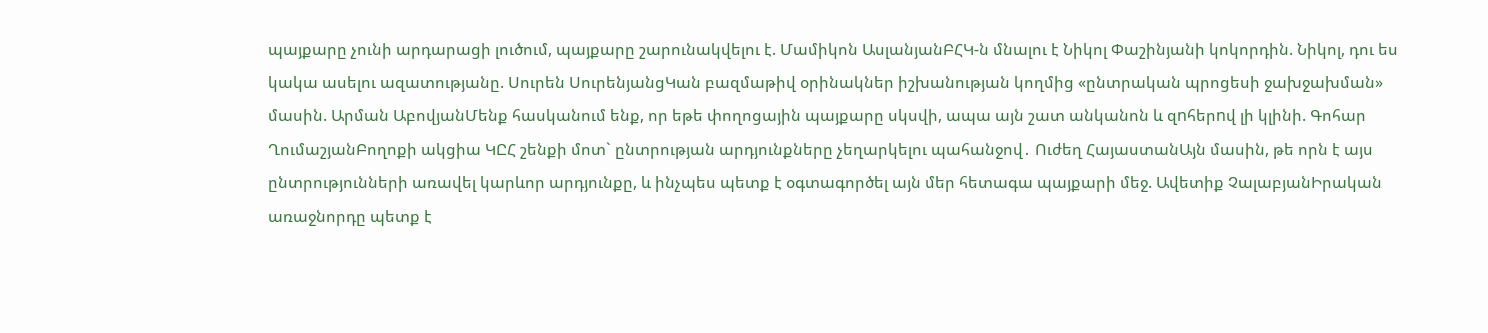պայքարը չունի արդարացի լուծում, պայքարը շարունակվելու է. Մամիկոն ԱսլանյանԲՀԿ-ն մնալու է Նիկոլ Փաշինյանի կոկորդին. Նիկոլ, դու ես կակա ասելու ազատությանը. Սուրեն ՍուրենյանցԿան բազմաթիվ օրինակներ իշխանության կողմից «ընտրական պրոցեսի ջախջախման» մասին. Արման ԱբովյանՄենք հասկանում ենք, որ եթե փողոցային պայքարը սկսվի, ապա այն շատ անկանոն և զnհերnվ լի կլինի. Գոհար ՂումաշյանԲողոքի ակցիա ԿԸՀ շենքի մոտ` ընտրության արդյունքները չեղարկելու պահանջով․ Ուժեղ ՀայաստանԱյն մասին, թե որն է այս ընտրությունների առավել կարևոր արդյունքը, և ինչպես պետք է օգտագործել այն մեր հետագա պայքարի մեջ. Ավետիք ՉալաբյանԻրական առաջնորդը պետք է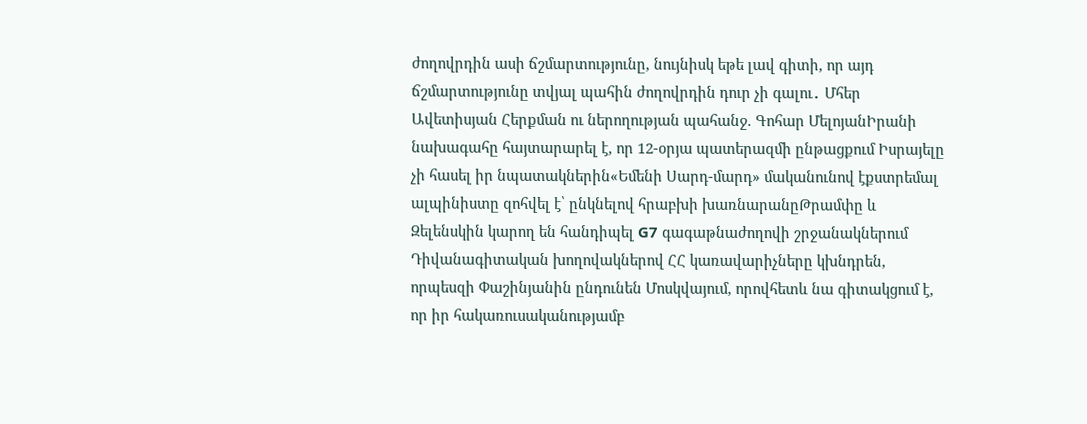ժողովրդին ասի ճշմարտությունը, նույնիսկ եթե լավ գիտի, որ այդ ճշմարտությունը տվյալ պահին ժողովրդին դուր չի գալու․ Մհեր Ավետիսյան Հերքման ու ներողության պահանջ. Գոհար ՄելոյանԻրանի նախագահը հայտարարել է, որ 12-օրյա պատերազմի ընթացքում Իսրայելը չի հասել իր նպատակներին«Եմենի Սարդ-մարդ» մականունով էքստրեմալ ալպինիստը զոհվել է՝ ընկնելով հրաբխի խառնարանըԹրամփը և Զելենսկին կարող են հանդիպել G7 գագաթնաժողովի շրջանակներում Դիվանագիտական խողովակներով ՀՀ կառավարիչները կխնդրեն, որպեսզի Փաշինյանին ընդունեն Մոսկվայում, որովհետև նա գիտակցում է, որ իր հակառուսականությամբ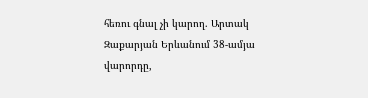հեռու գնալ չի կարող. Արտակ Զաքարյան Երևանում 38-ամյա վարորդը,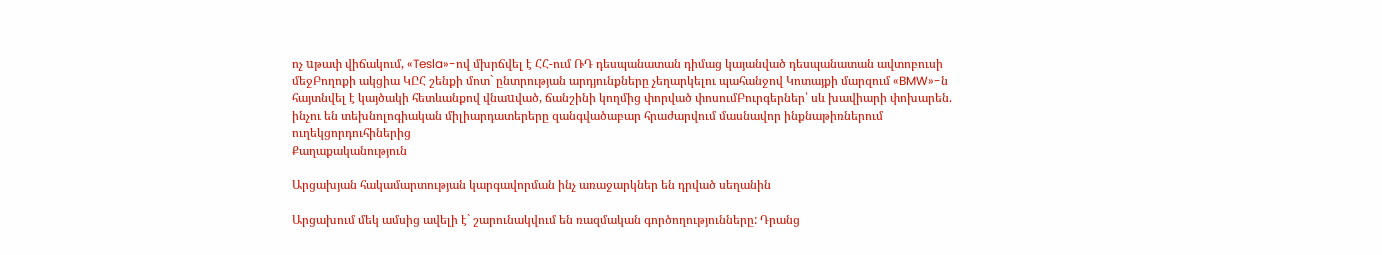ոչ uթափ վիճակում, «Tesla»-ով մխրճվել է ՀՀ-ում ՌԴ դեսպանատան դիմաց կայանված դեսպանատան ավտոբուսի մեջԲողոքի ակցիա ԿԸՀ շենքի մոտ` ընտրության արդյունքները չեղարկելու պահանջով Կոտայքի մարզում «BMW»-ն հայտնվել է կայծակի հետևանքով վնաuված, ճանշինի կողմից փորված փոսումԲուրգերներ՝ սև խավիարի փոխարեն. ինչու են տեխնոլոգիական միլիարդատերերը զանգվածաբար հրաժարվում մասնավոր ինքնաթիռներում ուղեկցորդուհիներից
Քաղաքականություն

Արցախյան հակամարտության կարգավորման ինչ առաջարկներ են դրված սեղանին

Արցախում մեկ ամսից ավելի է` շարունակվում են ռազմական գործողությունները: Դրանց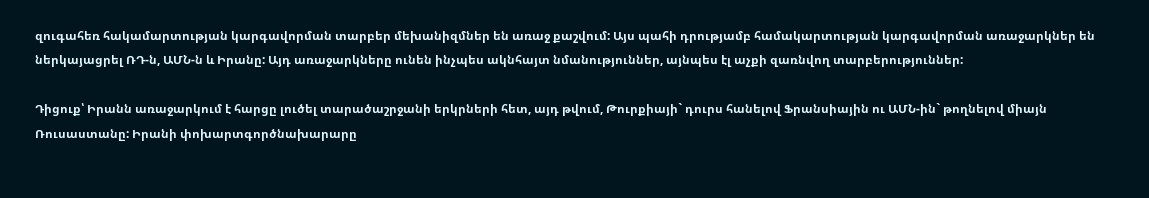զուգահեռ հակամարտության կարգավորման տարբեր մեխանիզմներ են առաջ քաշվում: Այս պահի դրությամբ համակարտության կարգավորման առաջարկներ են ներկայացրել ՌԴ-ն, ԱՄՆ-ն և Իրանը: Այդ առաջարկները ունեն ինչպես ակնհայտ նմանություններ, այնպես էլ աչքի զառնվող տարբերություններ:

Դիցուք՝ Իրանն առաջարկում է հարցը լուծել տարածաշրջանի երկրների հետ, այդ թվում, Թուրքիայի` դուրս հանելով Ֆրանսիային ու ԱՄՆ-ին` թողնելով միայն Ռուսաստանը: Իրանի փոխարտգործնախարարը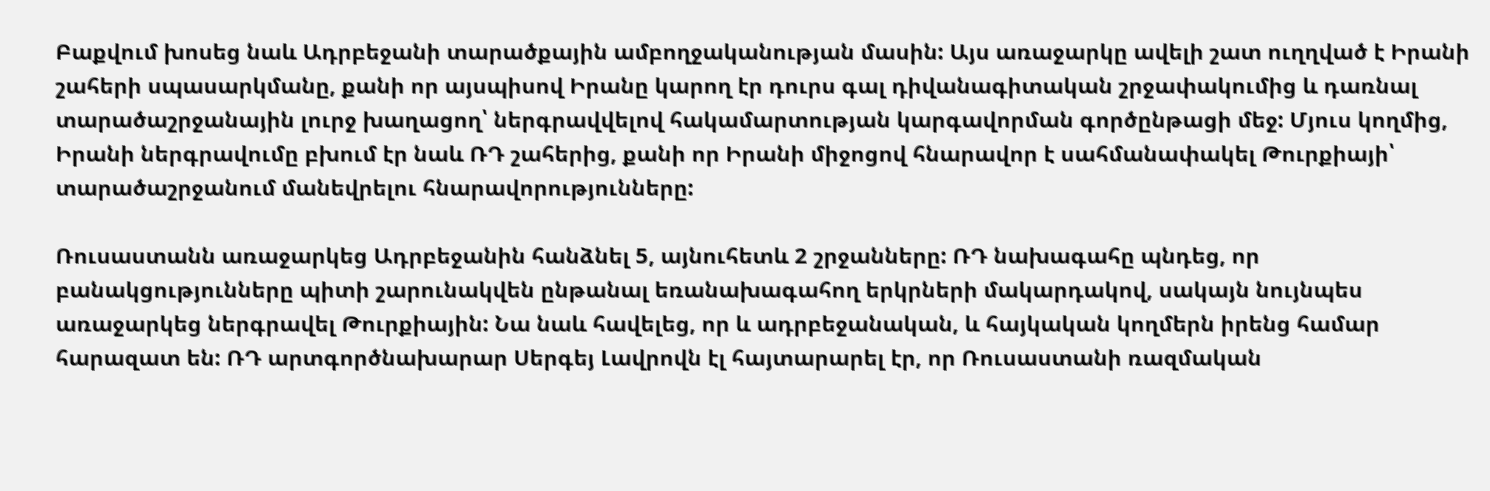Բաքվում խոսեց նաև Ադրբեջանի տարածքային ամբողջականության մասին: Այս առաջարկը ավելի շատ ուղղված է Իրանի շահերի սպասարկմանը, քանի որ այսպիսով Իրանը կարող էր դուրս գալ դիվանագիտական շրջափակումից և դառնալ տարածաշրջանային լուրջ խաղացող՝ ներգրավվելով հակամարտության կարգավորման գործընթացի մեջ: Մյուս կողմից, Իրանի ներգրավումը բխում էր նաև ՌԴ շահերից, քանի որ Իրանի միջոցով հնարավոր է սահմանափակել Թուրքիայի՝ տարածաշրջանում մանեվրելու հնարավորությունները:

Ռուսաստանն առաջարկեց Ադրբեջանին հանձնել 5, այնուհետև 2 շրջանները: ՌԴ նախագահը պնդեց, որ բանակցությունները պիտի շարունակվեն ընթանալ եռանախագահող երկրների մակարդակով, սակայն նույնպես առաջարկեց ներգրավել Թուրքիային: Նա նաև հավելեց, որ և ադրբեջանական, և հայկական կողմերն իրենց համար հարազատ են: ՌԴ արտգործնախարար Սերգեյ Լավրովն էլ հայտարարել էր, որ Ռուսաստանի ռազմական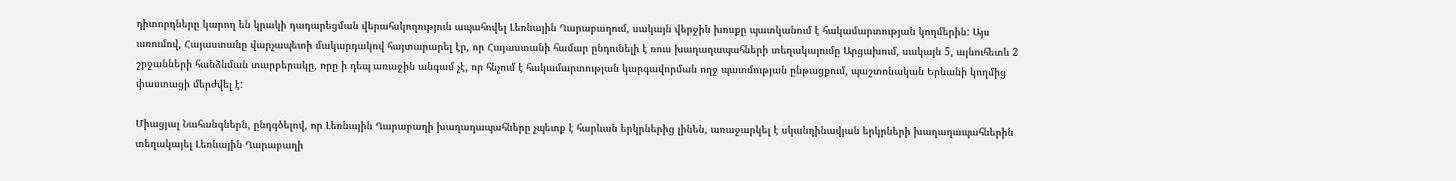դիտորդները կարող են կրակի դադարեցման վերահսկողություն ապահովել Լեռնային Ղարաբաղում, սակայն վերջին խոսքը պատկանում է հակամարտության կողմերին: Այս առումով, Հայաստանը վարչապետի մակարդակով հայտարարել էր, որ Հայաստանի համար ընդունելի է ռուս խաղաղապահների տեղակայումը Արցախում, սակայն 5, այնուհետև 2 շրջանների հանձնման տարբերակը, որը ի դեպ առաջին անգամ չէ, որ հնչում է հակամարտության կարգավորման ողջ պատմության ընթացքում, պաշտոնական Երևանի կողմից փաստացի մերժվել է:

Միացյալ Նահանգներն, ընդգծելով, որ Լեռնային Ղարաբաղի խաղաղապահները չպետք է հարևան երկրներից լինեն, առաջարկել է սկանդինավյան երկրների խաղաղապահներին տեղակայել Լեռնային Ղարաբաղի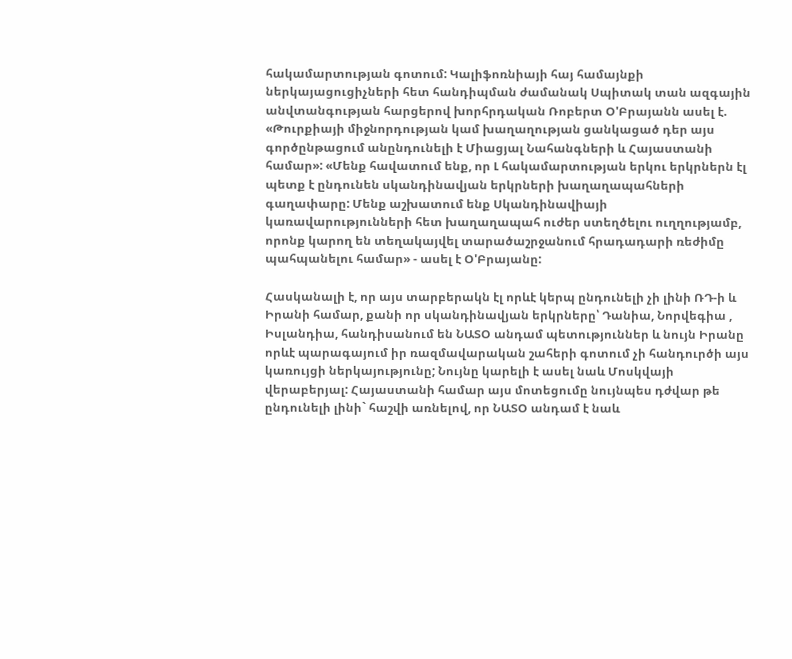հակամարտության գոտում: Կալիֆոռնիայի հայ համայնքի ներկայացուցիչների հետ հանդիպման ժամանակ Սպիտակ տան ազգային անվտանգության հարցերով խորհրդական Ռոբերտ Օ'Բրայանն ասել է. «Թուրքիայի միջնորդության կամ խաղաղության ցանկացած դեր այս գործընթացում անընդունելի է Միացյալ Նահանգների և Հայաստանի համար»: «Մենք հավատում ենք, որ Լ հակամարտության երկու երկրներն էլ պետք է ընդունեն սկանդինավյան երկրների խաղաղապահների գաղափարը: Մենք աշխատում ենք Սկանդինավիայի կառավարությունների հետ խաղաղապահ ուժեր ստեղծելու ուղղությամբ, որոնք կարող են տեղակայվել տարածաշրջանում հրադադարի ռեժիմը պահպանելու համար» - ասել է Օ'Բրայանը:

Հասկանալի է, որ այս տարբերակն էլ որևէ կերպ ընդունելի չի լինի ՌԴ-ի և Իրանի համար, քանի որ սկանդինավյան երկրները՝ Դանիա, Նորվեգիա , Իսլանդիա, հանդիսանում են ՆԱՏՕ անդամ պետություններ և նույն Իրանը որևէ պարագայում իր ռազմավարական շահերի գոտում չի հանդուրծի այս կառույցի ներկայությունը; Նույնը կարելի է ասել նաև Մոսկվայի վերաբերյալ: Հայաստանի համար այս մոտեցումը նույնպես դժվար թե ընդունելի լինի` հաշվի առնելով, որ ՆԱՏՕ անդամ է նաև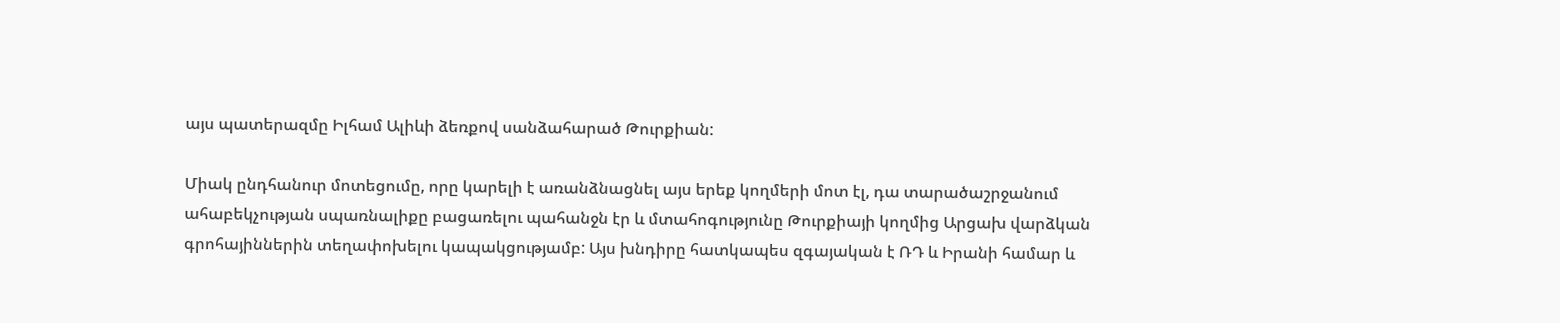այս պատերազմը Իլհամ Ալիևի ձեռքով սանձահարած Թուրքիան:

Միակ ընդհանուր մոտեցումը, որը կարելի է առանձնացնել այս երեք կողմերի մոտ էլ, դա տարածաշրջանում ահաբեկչության սպառնալիքը բացառելու պահանջն էր և մտահոգությունը Թուրքիայի կողմից Արցախ վարձկան գրոհայիններին տեղափոխելու կապակցությամբ: Այս խնդիրը հատկապես զգայական է ՌԴ և Իրանի համար և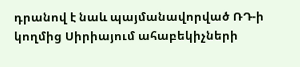դրանով է նաև պայմանավորված ՌԴ-ի կողմից Սիրիայում ահաբեկիչների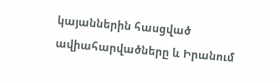կայաններին հասցված ավիահարվածները և Իրանում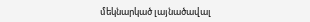մեկնարկած լայնածավալ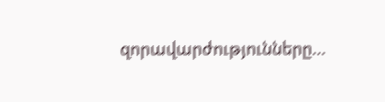զորավարժությունները…